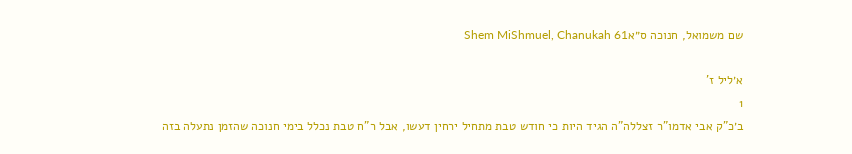שם משמואל, חנוכה ס״אShem MiShmuel, Chanukah 61

א׳ליל ז'
1
ב׳כ"ק אבי אדמו"ר זצללה"ה הגיד היות כי חודש טבת מתחיל ירחין דעשו, אבל ר"ח טבת נכלל בימי חנוכה שהזמן נתעלה בזה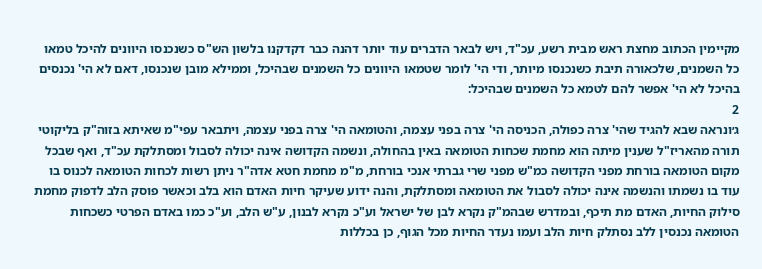מקיימין הכתוב מחצת ראש מבית רשע, עכ"ד, ויש לבאר הדברים עוד יותר דהנה כבר דקדקנו בלשון הש"ס כשנכנסו היוונים להיכל טמאו כל השמנים, שלכאורה תיבת כשנכנסו מיותר, ודי הי' לומר שטמאו היוונים כל השמנים שבהיכל, וממילא מובן שנכנסו, דאם לא הי' נכנסים בהיכל לא הי' אפשר להם לטמא כל השמנים שבהיכל:
2
ג׳ונראה שבא להגיד שהי' צרה כפולה, הכניסה הי' צרה בפני עצמה, והטומאה הי' צרה בפני עצמה, ויתבאר עפי"מ שאיתא בזוה"ק בליקוטי תורה מהאריז"ל שענין מיתה הוא מחמת שכחות הטומאה באין בהחולה, ונשמה הקדושה אינה יכולה לסבול ומסתלקת עכ"ד, ואף שבכל מקום הטומאה בורחת מפני הקדושה כמ"ש מפני שרי גברתי אנכי בורחת, מ"מ מחמת חטא אדה"ר ניתן רשות לכחות הטומאה לכנוס בו עוד בו נשמתו והנשמה אינה יכולה לסבול את הטומאה ומסתלקת, והנה ידוע שעיקר חיות האדם הוא בלב וכאשר פוסק הלב לדפוק מחמת סילוק החיות, האדם מת תיכף, ובמדרש שבהמ"ק נקרא לבן של ישראל וע"כ נקרא לבנון, ע"ש הלב, וע"כ כמו באדם הפרטי כשכחות הטומאה נכנסין ללב נסתלק חיות הלב ועמו נעדר החיות מכל הגוף, כן בכללות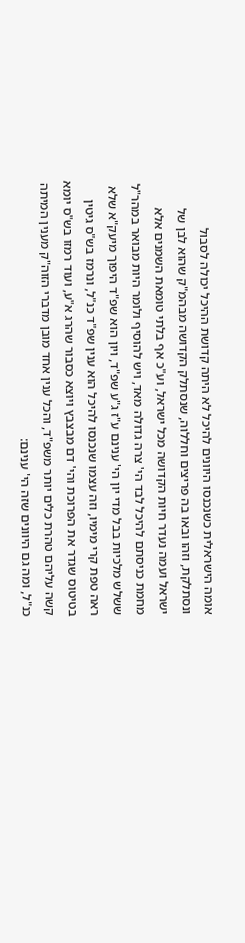אומה הישראלית כשנכנסו היוונים להיכל לא היתה קדושת ההיכל יכולה לסבול ונסתלקת, וזהו ובאו בה פריצים וחללוה, שנסתלק הקדושה מבהמ"ק שהוא לבן של ישראל ועמה נעדר חיות הקדושה מכל ישראל, וע"כ אף בלתי טומאת השמנים אלא מחמת כניסתם להיכל לבד הי' צרה גדולה מאד, ויש להוסיף ולומר היות מבואר במהר"ל ששלש מלכיות בבל מדי יון הי' ענינם ע"ז ג"ע שפ"ד, ויון הוא שפ"ד היפוך מיעק"א שלא ראה טפת קרי מימיו, וזה עצמו שנכנסו להיכל הוא ענין שפ"ד כנ"ל, ונרמז בש"ס גיטין בטיטוס שגדר את הפרוכת והי' דם מבצבץ ויוצא כסבור שהרג א"ע, ועוד רמזו בש"ס יומא קשה עליהם טהרת כלים יותר משפ"ד, והכל ענין אחד מובן מדברי הזוה"ק מענין המיתה כנ"ל, ומה גם היוונים שזה הי' ענינם: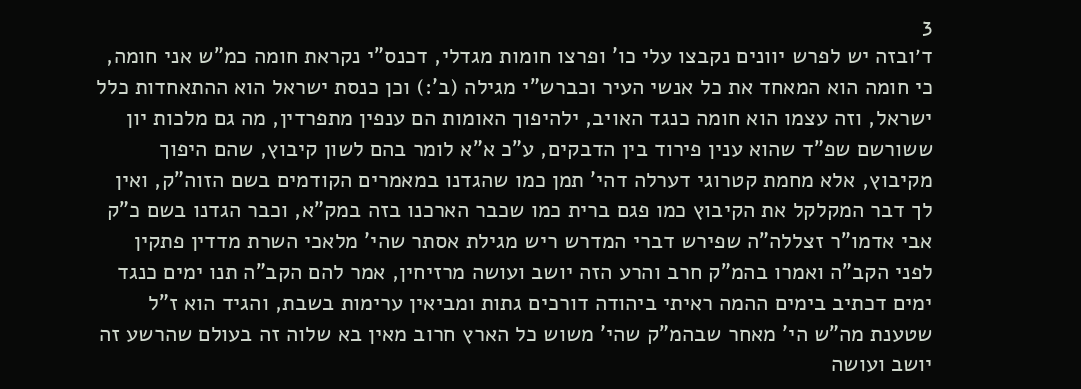3
ד׳ובזה יש לפרש יוונים נקבצו עלי כו' ופרצו חומות מגדלי, דכנס"י נקראת חומה כמ"ש אני חומה, כי חומה הוא המאחד את כל אנשי העיר וכברש"י מגילה (ב':) וכן כנסת ישראל הוא ההתאחדות כלל ישראל, וזה עצמו הוא חומה כנגד האויב, ילהיפוך האומות הם ענפין מתפרדין, מה גם מלכות יון ששורשם שפ"ד שהוא ענין פירוד בין הדבקים, ע"כ א"א לומר בהם לשון קיבוץ, שהם היפוך מקיבוץ, אלא מחמת קטרוגי דערלה דהי' תמן כמו שהגדנו במאמרים הקודמים בשם הזוה"ק, ואין לך דבר המקלקל את הקיבוץ כמו פגם ברית כמו שכבר הארכנו בזה במק"א, וכבר הגדנו בשם כ"ק אבי אדמו"ר זצללה"ה שפירש דברי המדרש ריש מגילת אסתר שהי' מלאכי השרת מדדין פתקין לפני הקב"ה ואמרו בהמ"ק חרב והרע הזה יושב ועושה מרזיחין, אמר להם הקב"ה תנו ימים כנגד ימים דכתיב בימים ההמה ראיתי ביהודה דורכים גתות ומביאין ערימות בשבת, והגיד הוא ז"ל שטענת מה"ש הי' מאחר שבהמ"ק שהי' משוש כל הארץ חרוב מאין בא שלוה זה בעולם שהרשע זה יושב ועושה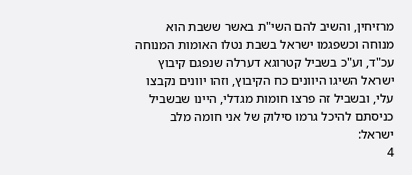מרזיחין, והשיב להם השי"ת באשר ששבת הוא מנוחה וכשפגמו ישראל בשבת נטלו האומות המנוחה עכ"ד, וע"כ בשביל קטרוגא דערלה שנפגם קיבוץ ישראל השיגו היוונים כח הקיבוץ, וזהו יוונים נקבצו עלי, ובשביל זה פרצו חומות מגדלי, היינו שבשביל כניסתם להיכל גרמו סילוק של אני חומה מלב ישראל:
4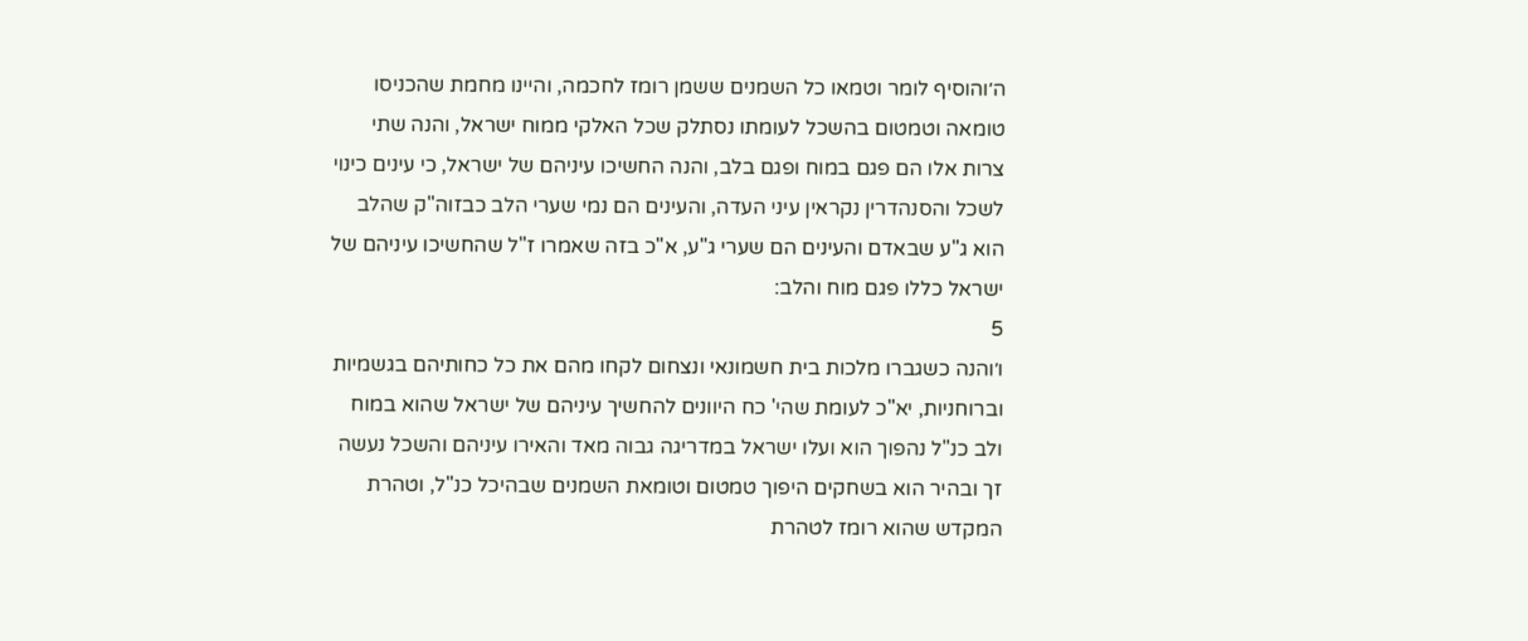ה׳והוסיף לומר וטמאו כל השמנים ששמן רומז לחכמה, והיינו מחמת שהכניסו טומאה וטמטום בהשכל לעומתו נסתלק שכל האלקי ממוח ישראל, והנה שתי צרות אלו הם פגם במוח ופגם בלב, והנה החשיכו עיניהם של ישראל, כי עינים כינוי לשכל והסנהדרין נקראין עיני העדה, והעינים הם נמי שערי הלב כבזוה"ק שהלב הוא ג"ע שבאדם והעינים הם שערי ג"ע, א"כ בזה שאמרו ז"ל שהחשיכו עיניהם של ישראל כללו פגם מוח והלב:
5
ו׳והנה כשגברו מלכות בית חשמונאי ונצחום לקחו מהם את כל כחותיהם בגשמיות וברוחניות, יא"כ לעומת שהי' כח היוונים להחשיך עיניהם של ישראל שהוא במוח ולב כנ"ל נהפוך הוא ועלו ישראל במדריגה גבוה מאד והאירו עיניהם והשכל נעשה זך ובהיר הוא בשחקים היפוך טמטום וטומאת השמנים שבהיכל כנ"ל, וטהרת המקדש שהוא רומז לטהרת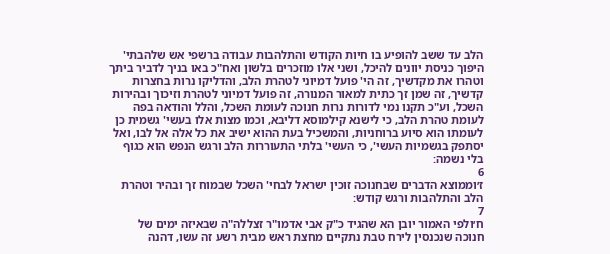הלב עד ששב להופיע בו חיות הקודש והתלהבות עבודה ברשפי אש שלהבתי' היפוך כניסת יוונים להיכל, ושני אלו מוזכרים בלשון ואח"כ באו בניך לדביר ביתך וטהרו את מקדשיך, זה הי' פועל דמיוני לטהרת הלב, והדליקו נרות בחצרות קדשיך, זה שמן זך כתית למאור המנורה, זה פועל דמיוני לטהרת וזיכוך ובהירות השכל, וע"כ תקנו נמי לדורות נרות חנוכה לעומת השכל, והלל והודאה בפה לעומת טהרת הלב, כי לישנא קילמוסא דליבא, וכמו מצות אלו בעשי' גשמית כן לעומתו הוא סיוע ברוחניות, והמשכיל בעת ההוא ישיב את כל אלה אל לבו, ואל יסתפק בגשמיות העשי', כי העשי' בלתי התעוררות הלב ורגש הנפש הוא כגוף בלי נשמה:
6
ז׳וממוצא הדברים שבחנוכה זוכין ישראל לבחי' השכל שבמוח זך ובהיר וטהרת הלב והתלהבות ורגש קודש:
7
ח׳ולפי האמור יובן הא שהגיד כ"ק אבי אדמו"ר זצללה"ה שבאיזה ימים של חנוכה שנכנסין לירח טבת נתקיים מחצת ראש מבית רשע זה עשו, דהנה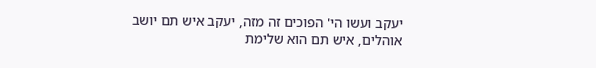יעקב ועשו הי' הפוכים זה מזה, יעקב איש תם יושב אוהלים, איש תם הוא שלימת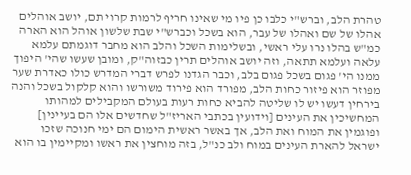טהרת הלב, וברש"י כלבו כן פיו מי שאינו חריף לרמות קרוי תם, יושב אוהלים אהלו של שם ואהלו של עבר, הוא בשכל וכברש"י שבת שלשון אוהל הוא הארה כמ"ש בהלו נרו עלי ראשי, ובשלימות השכל והלב הוא מחבר דוגמתם עלמא עלאה ועלמא תתאה, וזה יושב אוהלים תרין כבזוה"ק, ומובן שעשו שהי' היפוך ממנו הי' פגום בשכל פגום בלב, וכבר הגדנו לפרש דברי המדרש כולו כאדרת שער מפוזר הוא פיזור כחות הלב, מפורד הוא פירוד משורשו והוא קלקול בשכל והנה בירחין דעשו יש לו שליטה להביא כחות רעות בעולם המקבילים למהותו המחשיכין את העינים [וידועין בכתבי האריז"ל שחדשים אלו הם בעיינין] ופוגמין את המוח ואת הלב, אך באשר ראשית הימום הם ימי חנוכה שזכו ישראל להארת העינים במוח ולב כנ"ל, בזה מוחצין את ראשו ומקיימין בו הוא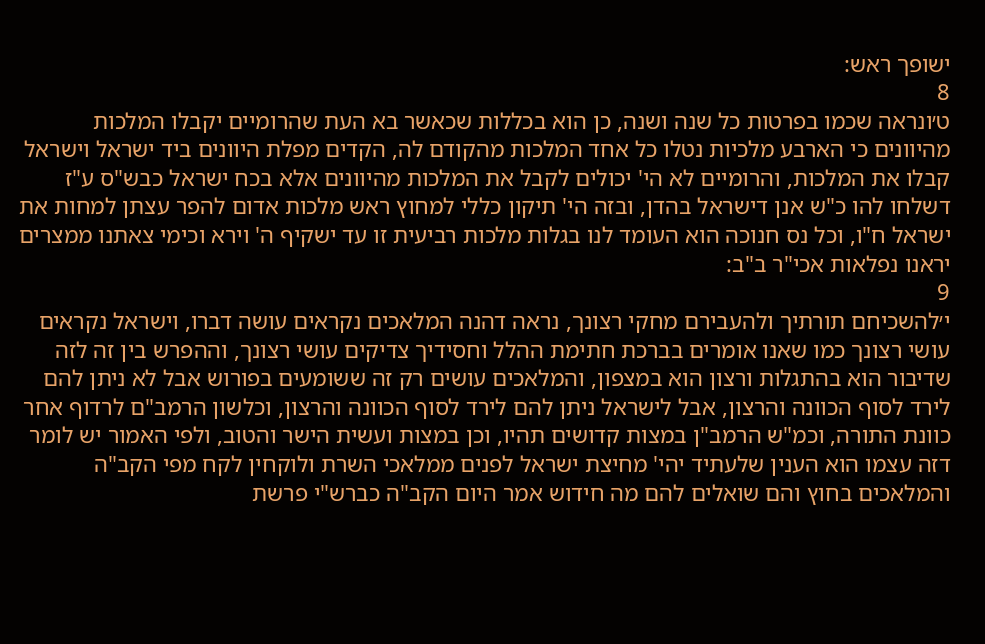ישופך ראש:
8
ט׳ונראה שכמו בפרטות כל שנה ושנה, כן הוא בכללות שכאשר בא העת שהרומיים יקבלו המלכות מהיוונים כי הארבע מלכיות נטלו כל אחד המלכות מהקודם לה, הקדים מפלת היוונים ביד ישראל וישראל קבלו את המלכות, והרומיים לא הי' יכולים לקבל את המלכות מהיוונים אלא בכח ישראל כבש"ס ע"ז דשלחו להו כ"ש אנן דישראל בהדן, ובזה הי' תיקון כללי למחוץ ראש מלכות אדום להפר עצתן למחות את ישראל ח"ו, וכל נס חנוכה הוא העומד לנו בגלות מלכות רביעית זו עד ישקיף ה' וירא וכימי צאתנו ממצרים יראנו נפלאות אכי"ר ב"ב:
9
י׳להשכיחם תורתיך ולהעבירם מחקי רצונך, נראה דהנה המלאכים נקראים עושה דברו, וישראל נקראים עושי רצונך כמו שאנו אומרים בברכת חתימת ההלל וחסידיך צדיקים עושי רצונך, וההפרש בין זה לזה שדיבור הוא בהתגלות ורצון הוא במצפון, והמלאכים עושים רק זה ששומעים בפורוש אבל לא ניתן להם לירד לסוף הכוונה והרצון, אבל לישראל ניתן להם לירד לסוף הכוונה והרצון, וכלשון הרמב"ם לרדוף אחר כוונת התורה, וכמ"ש הרמב"ן במצות קדושים תהיו, וכן במצות ועשית הישר והטוב, ולפי האמור יש לומר דזה עצמו הוא הענין שלעתיד יהי' מחיצת ישראל לפנים ממלאכי השרת ולוקחין לקח מפי הקב"ה והמלאכים בחוץ והם שואלים להם מה חידוש אמר היום הקב"ה כברש"י פרשת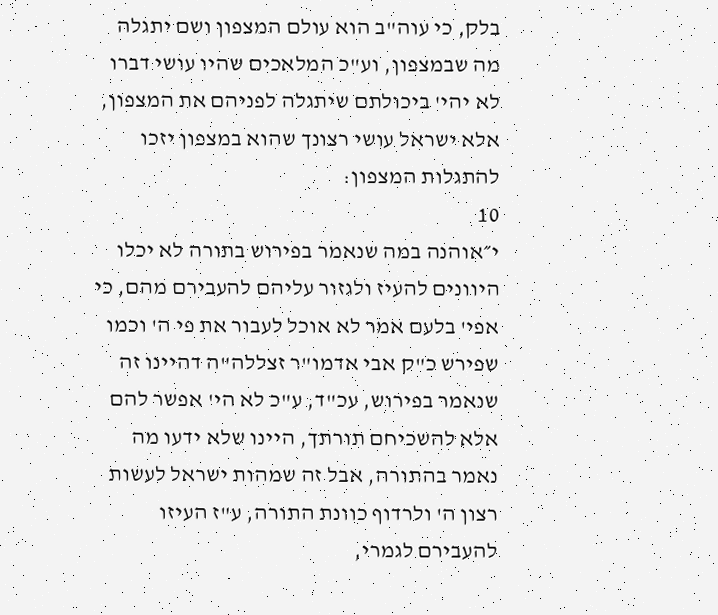בלק, כי עוה"ב הוא עולם המצפון ושם יתגלה מה שבמצפון, וע"כ המלאכים שהיו עושי דברו לא יהי' ביכולתם שיתגלה לפניהם את המצפון, אלא ישראל עושי רצונך שהוא במצפון יזכו להתגלות המצפון:
10
י״אוהנה במה שנאמר בפירוש בתורה לא יכלו היוונים להעיז ולגזור עליהם להעבירם מהם, כי אפי' בלעם אמר לא אוכל לעבור את פי ה' וכמו שפירש כ"ק אבי אדמו"ר זצללה"ה דהיינו זה שנאמר בפירוש, עכ"ד, ע"כ לא הי' אפשר להם אלא להשכיחם תורתך, היינו שלא ידעו מה נאמר בהתורה, אבל זה שמהות ישראל לעשות רצון ה' ולרדוף כוונת התורה, ע"ז העיזו להעבירם לגמרי,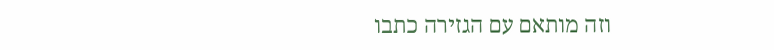וזה מותאם עם הגזירה כתבו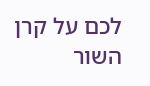לכם על קרן השור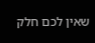שאין לכם חלק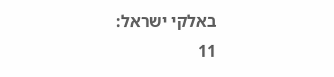באלקי ישראל:
11